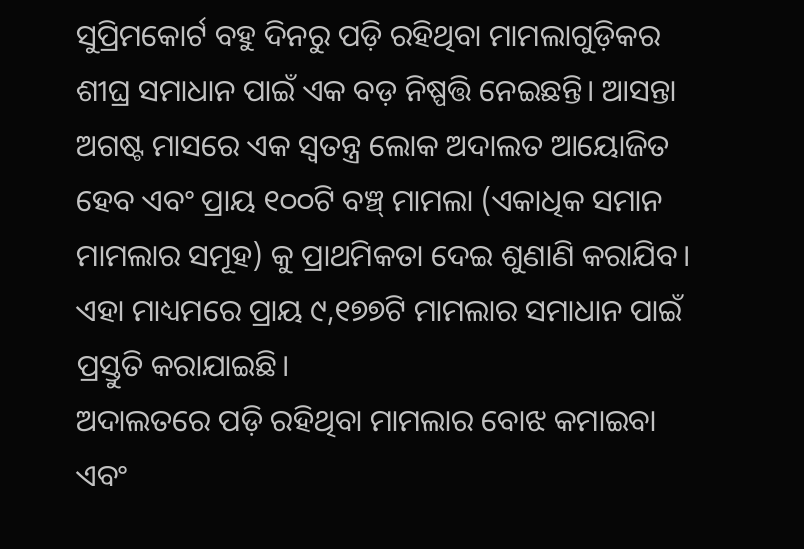ସୁପ୍ରିମକୋର୍ଟ ବହୁ ଦିନରୁ ପଡ଼ି ରହିଥିବା ମାମଲାଗୁଡ଼ିକର ଶୀଘ୍ର ସମାଧାନ ପାଇଁ ଏକ ବଡ଼ ନିଷ୍ପତ୍ତି ନେଇଛନ୍ତି। ଆସନ୍ତା ଅଗଷ୍ଟ ମାସରେ ଏକ ସ୍ୱତନ୍ତ୍ର ଲୋକ ଅଦାଲତ ଆୟୋଜିତ ହେବ ଏବଂ ପ୍ରାୟ ୧୦୦ଟି ବଞ୍ଚ୍ ମାମଲା (ଏକାଧିକ ସମାନ ମାମଲାର ସମୂହ) କୁ ପ୍ରାଥମିକତା ଦେଇ ଶୁଣାଣି କରାଯିବ। ଏହା ମାଧ୍ୟମରେ ପ୍ରାୟ ୯,୧୭୭ଟି ମାମଲାର ସମାଧାନ ପାଇଁ ପ୍ରସ୍ତୁତି କରାଯାଇଛି।
ଅଦାଲତରେ ପଡ଼ି ରହିଥିବା ମାମଲାର ବୋଝ କମାଇବା ଏବଂ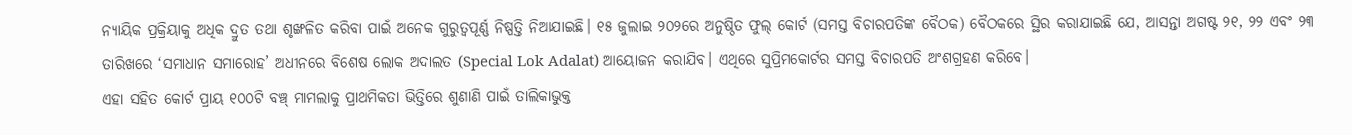ନ୍ୟାୟିକ ପ୍ରକ୍ରିୟାକୁ ଅଧିକ ଦ୍ରୁତ ତଥା ଶୃଙ୍ଖଳିତ କରିବା ପାଇଁ ଅନେକ ଗୁରୁତ୍ୱପୂର୍ଣ୍ଣ ନିଷ୍ପତ୍ତି ନିଆଯାଇଛି। ୧୫ ଜୁଲାଇ ୨୦୨ରେ ଅନୁଷ୍ଠିତ ଫୁଲ୍ କୋର୍ଟ (ସମସ୍ତ ବିଚାରପତିଙ୍କ ବୈଠକ) ବୈଠକରେ ସ୍ଥିର କରାଯାଇଛି ଯେ, ଆସନ୍ତା ଅଗଷ୍ଟ ୨୧, ୨୨ ଏବଂ ୨୩ ତାରିଖରେ ‘ସମାଧାନ ସମାରୋହ’ ଅଧୀନରେ ବିଶେଷ ଲୋକ ଅଦାଲତ (Special Lok Adalat) ଆୟୋଜନ କରାଯିବ। ଏଥିରେ ସୁପ୍ରିମକୋର୍ଟର ସମସ୍ତ ବିଚାରପତି ଅଂଶଗ୍ରହଣ କରିବେ।
ଏହା ସହିତ କୋର୍ଟ ପ୍ରାୟ ୧୦୦ଟି ବଞ୍ଚ୍ ମାମଲାକୁ ପ୍ରାଥମିକତା ଭିତ୍ତିରେ ଶୁଣାଣି ପାଇଁ ତାଲିକାଭୁକ୍ତ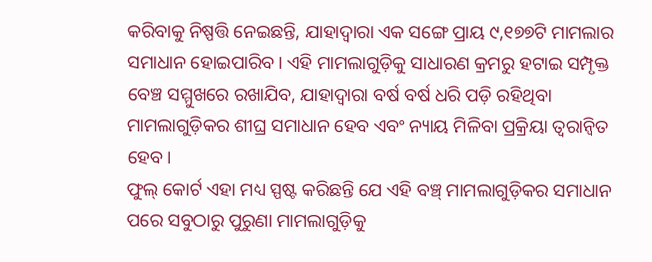କରିବାକୁ ନିଷ୍ପତ୍ତି ନେଇଛନ୍ତି, ଯାହାଦ୍ୱାରା ଏକ ସଙ୍ଗେ ପ୍ରାୟ ୯,୧୭୭ଟି ମାମଲାର ସମାଧାନ ହୋଇପାରିବ। ଏହି ମାମଲାଗୁଡ଼ିକୁ ସାଧାରଣ କ୍ରମରୁ ହଟାଇ ସମ୍ପୃକ୍ତ ବେଞ୍ଚ ସମ୍ମୁଖରେ ରଖାଯିବ, ଯାହାଦ୍ୱାରା ବର୍ଷ ବର୍ଷ ଧରି ପଡ଼ି ରହିଥିବା ମାମଲାଗୁଡ଼ିକର ଶୀଘ୍ର ସମାଧାନ ହେବ ଏବଂ ନ୍ୟାୟ ମିଳିବା ପ୍ରକ୍ରିୟା ତ୍ୱରାନ୍ୱିତ ହେବ।
ଫୁଲ୍ କୋର୍ଟ ଏହା ମଧ୍ୟ ସ୍ପଷ୍ଟ କରିଛନ୍ତି ଯେ ଏହି ବଞ୍ଚ୍ ମାମଲାଗୁଡ଼ିକର ସମାଧାନ ପରେ ସବୁଠାରୁ ପୁରୁଣା ମାମଲାଗୁଡ଼ିକୁ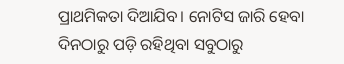ପ୍ରାଥମିକତା ଦିଆଯିବ। ନୋଟିସ ଜାରି ହେବା ଦିନଠାରୁ ପଡ଼ି ରହିଥିବା ସବୁଠାରୁ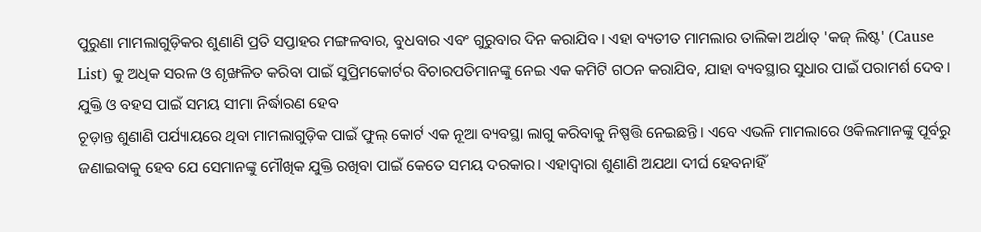ପୁରୁଣା ମାମଲାଗୁଡ଼ିକର ଶୁଣାଣି ପ୍ରତି ସପ୍ତାହର ମଙ୍ଗଳବାର, ବୁଧବାର ଏବଂ ଗୁରୁବାର ଦିନ କରାଯିବ। ଏହା ବ୍ୟତୀତ ମାମଲାର ତାଲିକା ଅର୍ଥାତ୍ 'କଜ୍ ଲିଷ୍ଟ' (Cause List) କୁ ଅଧିକ ସରଳ ଓ ଶୃଙ୍ଖଳିତ କରିବା ପାଇଁ ସୁପ୍ରିମକୋର୍ଟର ବିଚାରପତିମାନଙ୍କୁ ନେଇ ଏକ କମିଟି ଗଠନ କରାଯିବ, ଯାହା ବ୍ୟବସ୍ଥାର ସୁଧାର ପାଇଁ ପରାମର୍ଶ ଦେବ।
ଯୁକ୍ତି ଓ ବହସ ପାଇଁ ସମୟ ସୀମା ନିର୍ଦ୍ଧାରଣ ହେବ
ଚୂଡ଼ାନ୍ତ ଶୁଣାଣି ପର୍ଯ୍ୟାୟରେ ଥିବା ମାମଲାଗୁଡ଼ିକ ପାଇଁ ଫୁଲ୍ କୋର୍ଟ ଏକ ନୂଆ ବ୍ୟବସ୍ଥା ଲାଗୁ କରିବାକୁ ନିଷ୍ପତ୍ତି ନେଇଛନ୍ତି। ଏବେ ଏଭଳି ମାମଲାରେ ଓକିଲମାନଙ୍କୁ ପୂର୍ବରୁ ଜଣାଇବାକୁ ହେବ ଯେ ସେମାନଙ୍କୁ ମୌଖିକ ଯୁକ୍ତି ରଖିବା ପାଇଁ କେତେ ସମୟ ଦରକାର। ଏହାଦ୍ୱାରା ଶୁଣାଣି ଅଯଥା ଦୀର୍ଘ ହେବନାହିଁ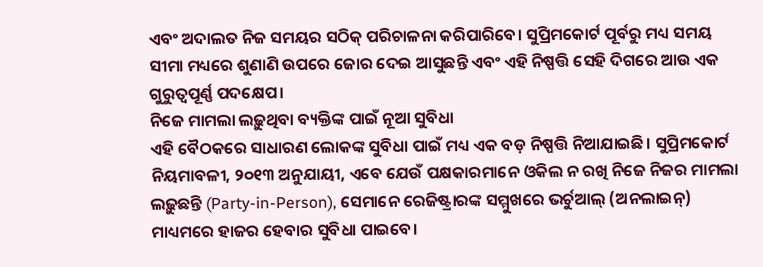ଏବଂ ଅଦାଲତ ନିଜ ସମୟର ସଠିକ୍ ପରିଚାଳନା କରିପାରିବେ। ସୁପ୍ରିମକୋର୍ଟ ପୂର୍ବରୁ ମଧ୍ୟ ସମୟ ସୀମା ମଧ୍ୟରେ ଶୁଣାଣି ଉପରେ ଜୋର ଦେଇ ଆସୁଛନ୍ତି ଏବଂ ଏହି ନିଷ୍ପତ୍ତି ସେହି ଦିଗରେ ଆଉ ଏକ ଗୁରୁତ୍ୱପୂର୍ଣ୍ଣ ପଦକ୍ଷେପ।
ନିଜେ ମାମଲା ଲଢ଼ୁଥିବା ବ୍ୟକ୍ତିଙ୍କ ପାଇଁ ନୂଆ ସୁବିଧା
ଏହି ବୈଠକରେ ସାଧାରଣ ଲୋକଙ୍କ ସୁବିଧା ପାଇଁ ମଧ୍ୟ ଏକ ବଡ଼ ନିଷ୍ପତ୍ତି ନିଆଯାଇଛି। ସୁପ୍ରିମକୋର୍ଟ ନିୟମାବଳୀ, ୨୦୧୩ ଅନୁଯାୟୀ, ଏବେ ଯେଉଁ ପକ୍ଷକାରମାନେ ଓକିଲ ନ ରଖି ନିଜେ ନିଜର ମାମଲା ଲଢ଼ୁଛନ୍ତି (Party-in-Person), ସେମାନେ ରେଜିଷ୍ଟ୍ରାରଙ୍କ ସମ୍ମୁଖରେ ଭର୍ଚୁଆଲ୍ (ଅନଲାଇନ୍) ମାଧ୍ୟମରେ ହାଜର ହେବାର ସୁବିଧା ପାଇବେ।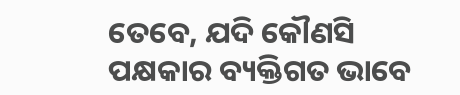ତେବେ, ଯଦି କୌଣସି ପକ୍ଷକାର ବ୍ୟକ୍ତିଗତ ଭାବେ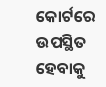କୋର୍ଟରେ ଉପସ୍ଥିତ ହେବାକୁ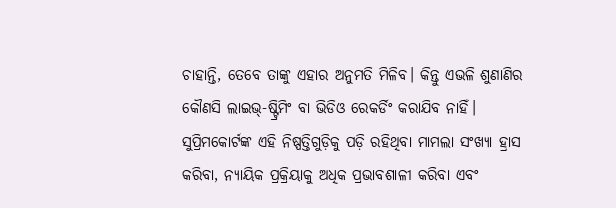ଚାହାନ୍ତି, ତେବେ ତାଙ୍କୁ ଏହାର ଅନୁମତି ମିଳିବ। କିନ୍ତୁ ଏଭଳି ଶୁଣାଣିର କୌଣସି ଲାଇଭ୍-ଷ୍ଟ୍ରିମିଂ ବା ଭିଡିଓ ରେକର୍ଡିଂ କରାଯିବ ନାହିଁ।
ସୁପ୍ରିମକୋର୍ଟଙ୍କ ଏହି ନିଷ୍ପତ୍ତିଗୁଡ଼ିକୁ ପଡ଼ି ରହିଥିବା ମାମଲା ସଂଖ୍ୟା ହ୍ରାସ କରିବା, ନ୍ୟାୟିକ ପ୍ରକ୍ରିୟାକୁ ଅଧିକ ପ୍ରଭାବଶାଳୀ କରିବା ଏବଂ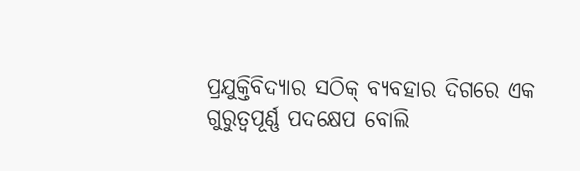ପ୍ରଯୁକ୍ତିବିଦ୍ୟାର ସଠିକ୍ ବ୍ୟବହାର ଦିଗରେ ଏକ ଗୁରୁତ୍ୱପୂର୍ଣ୍ଣ ପଦକ୍ଷେପ ବୋଲି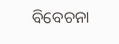ବିବେଚନା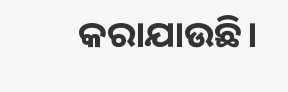କରାଯାଉଛି।